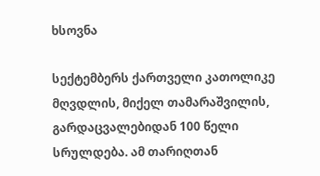ხსოვნა

სექტემბერს ქართველი კათოლიკე მღვდლის, მიქელ თამარაშვილის, გარდაცვალებიდან 100 წელი სრულდება. ამ თარიღთან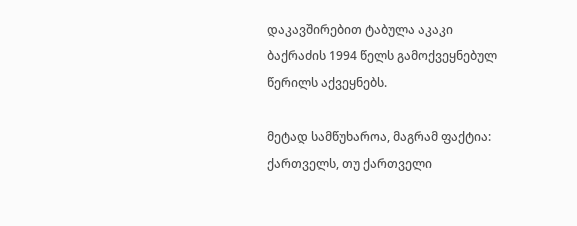დაკავშირებით ტაბულა აკაკი ბაქრაძის 1994 წელს გამოქვეყნებულ წერილს აქვეყნებს.

მეტად სამწუხაროა, მაგრამ ფაქტია: ქართველს, თუ ქართველი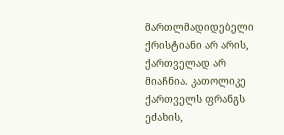მართლმადიდებელი ქრისტიანი არ არის, ქართველად არ მიაჩნია. კათოლიკე ქართველს ფრანგს ეძახის,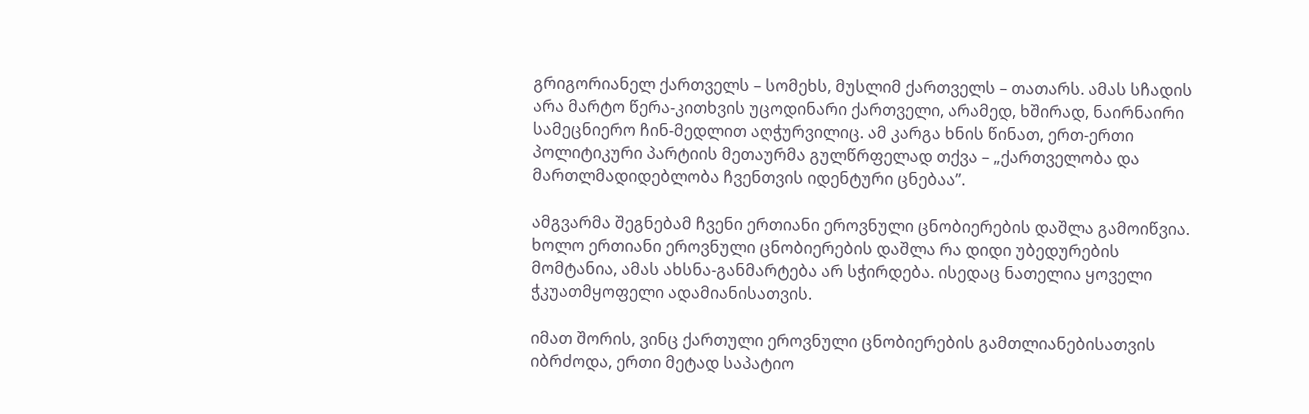გრიგორიანელ ქართველს – სომეხს, მუსლიმ ქართველს – თათარს. ამას სჩადის არა მარტო წერა-კითხვის უცოდინარი ქართველი, არამედ, ხშირად, ნაირნაირი სამეცნიერო ჩინ-მედლით აღჭურვილიც. ამ კარგა ხნის წინათ, ერთ-ერთი პოლიტიკური პარტიის მეთაურმა გულწრფელად თქვა – „ქართველობა და მართლმადიდებლობა ჩვენთვის იდენტური ცნებაა”.

ამგვარმა შეგნებამ ჩვენი ერთიანი ეროვნული ცნობიერების დაშლა გამოიწვია. ხოლო ერთიანი ეროვნული ცნობიერების დაშლა რა დიდი უბედურების მომტანია, ამას ახსნა-განმარტება არ სჭირდება. ისედაც ნათელია ყოველი ჭკუათმყოფელი ადამიანისათვის.

იმათ შორის, ვინც ქართული ეროვნული ცნობიერების გამთლიანებისათვის იბრძოდა, ერთი მეტად საპატიო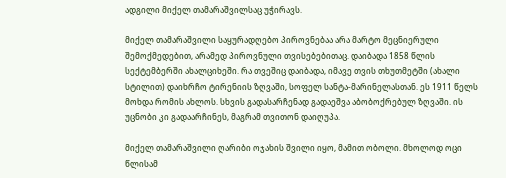ადგილი მიქელ თამარაშვილსაც უჭირავს.

მიქელ თამარაშვილი საყურადღებო პიროვნებაა არა მარტო მეცნიერული შემოქმედებით, არამედ პიროვნული თვისებებითაც. დაიბადა 1858 წლის სექტემბერში ახალციხეში. რა თვეშიც დაიბადა, იმავე თვის თხუთმეტში (ახალი სტილით) დაიხრჩო ტირენიის ზღვაში, სოფელ სანტა-მარინელასთან. ეს 1911 წელს მოხდა რომის ახლოს. სხვის გადასარჩენად გადაეშვა აბობოქრებულ ზღვაში. ის უცნობი კი გადაარჩინეს, მაგრამ თვითონ დაიღუპა.

მიქელ თამარაშვილი ღარიბი ოჯახის შვილი იყო, მამით ობოლი. მხოლოდ ოცი წლისამ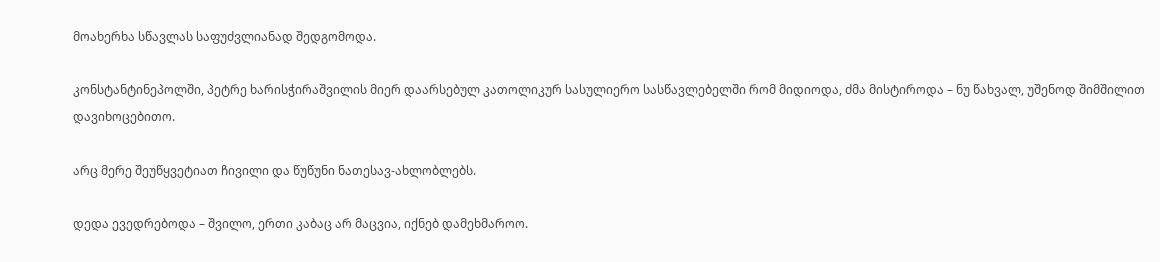მოახერხა სწავლას საფუძვლიანად შედგომოდა.

კონსტანტინეპოლში, პეტრე ხარისჭირაშვილის მიერ დაარსებულ კათოლიკურ სასულიერო სასწავლებელში რომ მიდიოდა, ძმა მისტიროდა – ნუ წახვალ, უშენოდ შიმშილით დავიხოცებითო.

არც მერე შეუწყვეტიათ ჩივილი და წუწუნი ნათესავ-ახლობლებს.

დედა ევედრებოდა – შვილო, ერთი კაბაც არ მაცვია, იქნებ დამეხმაროო.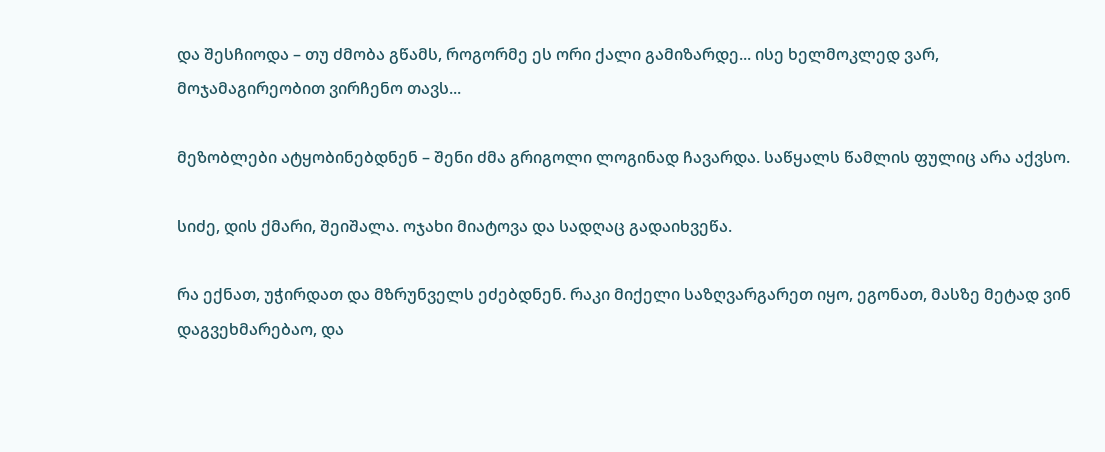და შესჩიოდა – თუ ძმობა გწამს, როგორმე ეს ორი ქალი გამიზარდე... ისე ხელმოკლედ ვარ, მოჯამაგირეობით ვირჩენო თავს...

მეზობლები ატყობინებდნენ – შენი ძმა გრიგოლი ლოგინად ჩავარდა. საწყალს წამლის ფულიც არა აქვსო.

სიძე, დის ქმარი, შეიშალა. ოჯახი მიატოვა და სადღაც გადაიხვეწა.

რა ექნათ, უჭირდათ და მზრუნველს ეძებდნენ. რაკი მიქელი საზღვარგარეთ იყო, ეგონათ, მასზე მეტად ვინ დაგვეხმარებაო, და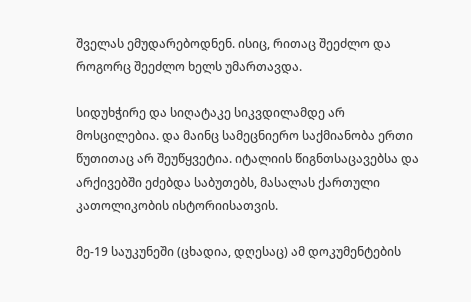შველას ემუდარებოდნენ. ისიც, რითაც შეეძლო და როგორც შეეძლო ხელს უმართავდა.

სიდუხჭირე და სიღატაკე სიკვდილამდე არ მოსცილებია. და მაინც სამეცნიერო საქმიანობა ერთი წუთითაც არ შეუწყვეტია. იტალიის წიგნთსაცავებსა და არქივებში ეძებდა საბუთებს, მასალას ქართული კათოლიკობის ისტორიისათვის.

მე-19 საუკუნეში (ცხადია, დღესაც) ამ დოკუმენტების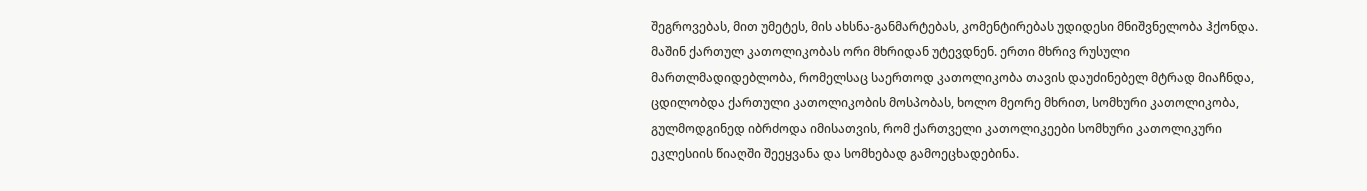შეგროვებას, მით უმეტეს, მის ახსნა-განმარტებას, კომენტირებას უდიდესი მნიშვნელობა ჰქონდა. მაშინ ქართულ კათოლიკობას ორი მხრიდან უტევდნენ. ერთი მხრივ რუსული მართლმადიდებლობა, რომელსაც საერთოდ კათოლიკობა თავის დაუძინებელ მტრად მიაჩნდა, ცდილობდა ქართული კათოლიკობის მოსპობას, ხოლო მეორე მხრით, სომხური კათოლიკობა, გულმოდგინედ იბრძოდა იმისათვის, რომ ქართველი კათოლიკეები სომხური კათოლიკური ეკლესიის წიაღში შეეყვანა და სომხებად გამოეცხადებინა.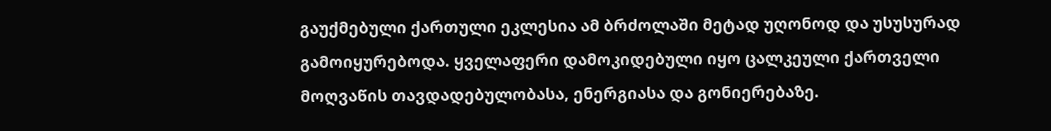გაუქმებული ქართული ეკლესია ამ ბრძოლაში მეტად უღონოდ და უსუსურად გამოიყურებოდა. ყველაფერი დამოკიდებული იყო ცალკეული ქართველი მოღვაწის თავდადებულობასა, ენერგიასა და გონიერებაზე.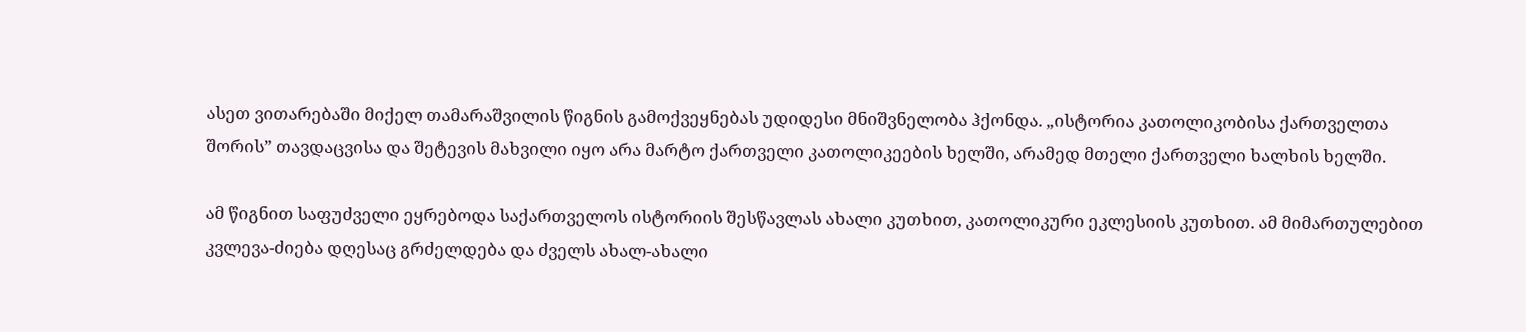ასეთ ვითარებაში მიქელ თამარაშვილის წიგნის გამოქვეყნებას უდიდესი მნიშვნელობა ჰქონდა. „ისტორია კათოლიკობისა ქართველთა შორის” თავდაცვისა და შეტევის მახვილი იყო არა მარტო ქართველი კათოლიკეების ხელში, არამედ მთელი ქართველი ხალხის ხელში.

ამ წიგნით საფუძველი ეყრებოდა საქართველოს ისტორიის შესწავლას ახალი კუთხით, კათოლიკური ეკლესიის კუთხით. ამ მიმართულებით კვლევა-ძიება დღესაც გრძელდება და ძველს ახალ-ახალი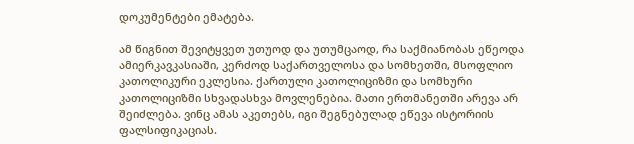დოკუმენტები ემატება.

ამ წიგნით შევიტყვეთ უთუოდ და უთუმცაოდ, რა საქმიანობას ეწეოდა ამიერკავკასიაში, კერძოდ საქართველოსა და სომხეთში, მსოფლიო კათოლიკური ეკლესია. ქართული კათოლიციზმი და სომხური კათოლიციზმი სხვადასხვა მოვლენებია. მათი ერთმანეთში არევა არ შეიძლება. ვინც ამას აკეთებს, იგი შეგნებულად ეწევა ისტორიის ფალსიფიკაციას.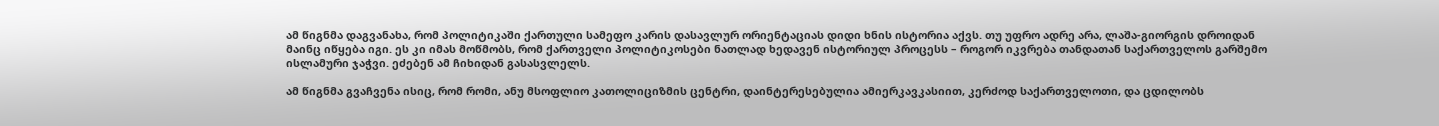ამ წიგნმა დაგვანახა, რომ პოლიტიკაში ქართული სამეფო კარის დასავლურ ორიენტაციას დიდი ხნის ისტორია აქვს. თუ უფრო ადრე არა, ლაშა-გიორგის დროიდან მაინც იწყება იგი. ეს კი იმას მოწმობს, რომ ქართველი პოლიტიკოსები ნათლად ხედავენ ისტორიულ პროცესს – როგორ იკვრება თანდათან საქართველოს გარშემო ისლამური ჯაჭვი. ეძებენ ამ ჩიხიდან გასასვლელს.

ამ წიგნმა გვაჩვენა ისიც, რომ რომი, ანუ მსოფლიო კათოლიციზმის ცენტრი, დაინტერესებულია ამიერკავკასიით, კერძოდ საქართველოთი, და ცდილობს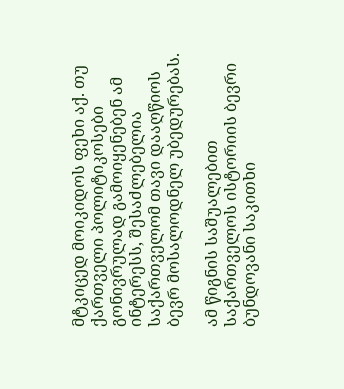მტკიცედ მოიკიდოს ფეხი აქ. თუ ქართველი პოლიტიკოსები გონივრულად გამოიყენებენ ამ ინტერესს, შესაძლებელია საქართველომ თავი დააღწიოს ბევრ მოსალოდნელ უბედურებას.

ამ წიგნის საშუალებით საქართველოს ისტორიის ბევრი ბუნდოვანი საკითხი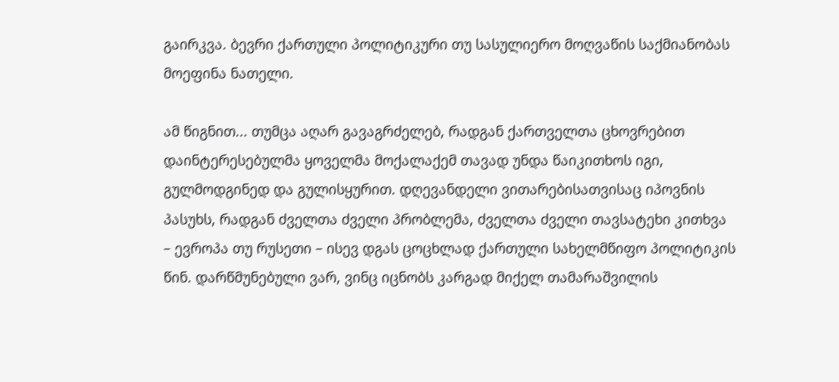გაირკვა. ბევრი ქართული პოლიტიკური თუ სასულიერო მოღვაწის საქმიანობას მოეფინა ნათელი.

ამ წიგნით... თუმცა აღარ გავაგრძელებ, რადგან ქართველთა ცხოვრებით დაინტერესებულმა ყოველმა მოქალაქემ თავად უნდა წაიკითხოს იგი, გულმოდგინედ და გულისყურით. დღევანდელი ვითარებისათვისაც იპოვნის პასუხს, რადგან ძველთა ძველი პრობლემა, ძველთა ძველი თავსატეხი კითხვა – ევროპა თუ რუსეთი – ისევ დგას ცოცხლად ქართული სახელმწიფო პოლიტიკის წინ. დარწმუნებული ვარ, ვინც იცნობს კარგად მიქელ თამარაშვილის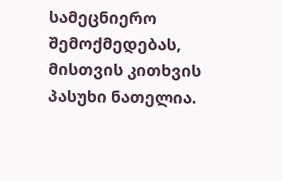სამეცნიერო შემოქმედებას, მისთვის კითხვის პასუხი ნათელია.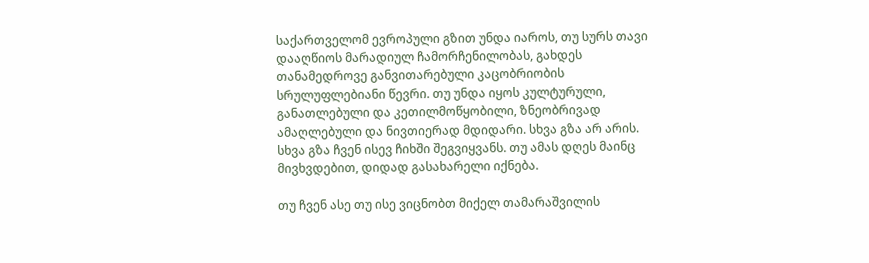საქართველომ ევროპული გზით უნდა იაროს, თუ სურს თავი დააღწიოს მარადიულ ჩამორჩენილობას, გახდეს თანამედროვე განვითარებული კაცობრიობის სრულუფლებიანი წევრი. თუ უნდა იყოს კულტურული, განათლებული და კეთილმოწყობილი, ზნეობრივად ამაღლებული და ნივთიერად მდიდარი. სხვა გზა არ არის. სხვა გზა ჩვენ ისევ ჩიხში შეგვიყვანს. თუ ამას დღეს მაინც მივხვდებით, დიდად გასახარელი იქნება.

თუ ჩვენ ასე თუ ისე ვიცნობთ მიქელ თამარაშვილის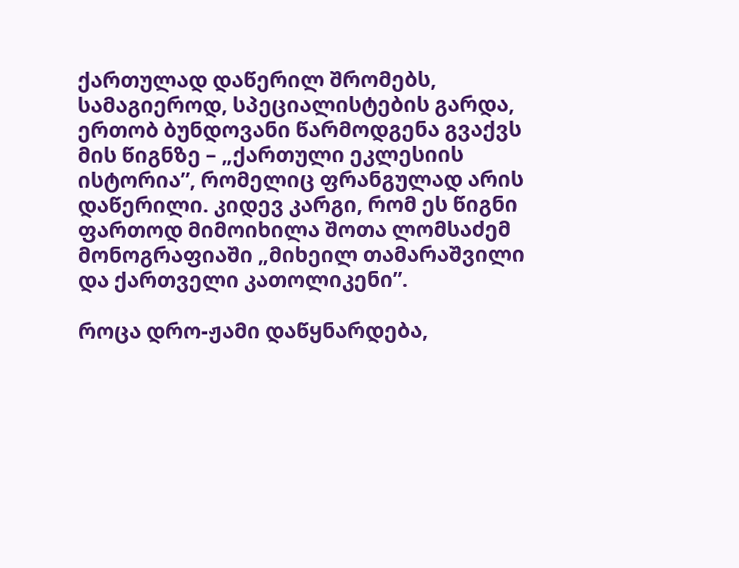ქართულად დაწერილ შრომებს, სამაგიეროდ, სპეციალისტების გარდა, ერთობ ბუნდოვანი წარმოდგენა გვაქვს მის წიგნზე – „ქართული ეკლესიის ისტორია”, რომელიც ფრანგულად არის დაწერილი. კიდევ კარგი, რომ ეს წიგნი ფართოდ მიმოიხილა შოთა ლომსაძემ მონოგრაფიაში „მიხეილ თამარაშვილი და ქართველი კათოლიკენი”.

როცა დრო-ჟამი დაწყნარდება,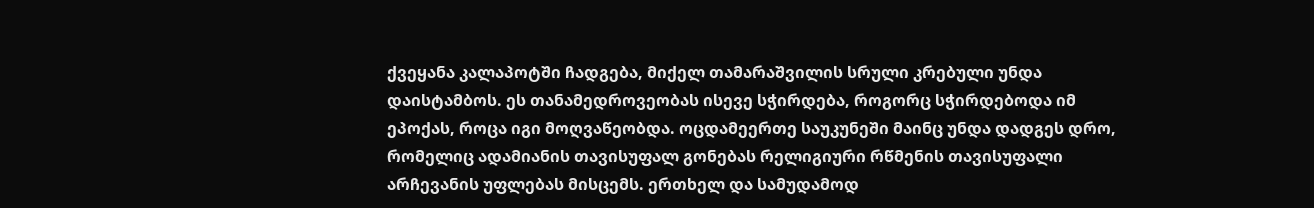ქვეყანა კალაპოტში ჩადგება, მიქელ თამარაშვილის სრული კრებული უნდა დაისტამბოს. ეს თანამედროვეობას ისევე სჭირდება, როგორც სჭირდებოდა იმ ეპოქას, როცა იგი მოღვაწეობდა. ოცდამეერთე საუკუნეში მაინც უნდა დადგეს დრო, რომელიც ადამიანის თავისუფალ გონებას რელიგიური რწმენის თავისუფალი არჩევანის უფლებას მისცემს. ერთხელ და სამუდამოდ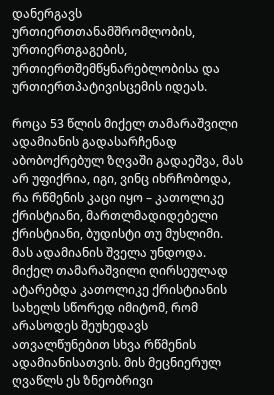დანერგავს ურთიერთთანამშრომლობის, ურთიერთგაგების, ურთიერთშემწყნარებლობისა და ურთიერთპატივისცემის იდეას.

როცა 53 წლის მიქელ თამარაშვილი ადამიანის გადასარჩენად აბობოქრებულ ზღვაში გადაეშვა, მას არ უფიქრია, იგი, ვინც იხრჩობოდა, რა რწმენის კაცი იყო – კათოლიკე ქრისტიანი, მართლმადიდებელი ქრისტიანი, ბუდისტი თუ მუსლიმი. მას ადამიანის შველა უნდოდა. მიქელ თამარაშვილი ღირსეულად ატარებდა კათოლიკე ქრისტიანის სახელს სწორედ იმიტომ, რომ არასოდეს შეუხედავს ათვალწუნებით სხვა რწმენის ადამიანისათვის. მის მეცნიერულ ღვაწლს ეს ზნეობრივი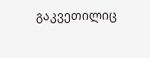გაკვეთილიც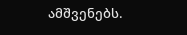ამშვენებს.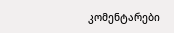კომენტარები